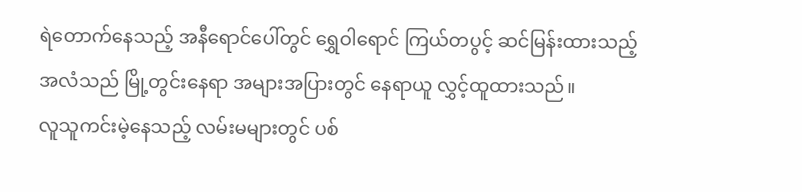ရဲတောက်နေသည့် အနီရောင်ပေါ်တွင် ရွှေဝါရောင် ကြယ်တပွင့် ဆင်မြန်းထားသည့် အလံသည် မြို့တွင်းနေရာ အများအပြားတွင် နေရာယူ လွှင့်ထူထားသည်။
လူသူကင်းမဲ့နေသည့် လမ်းမများတွင် ပစ်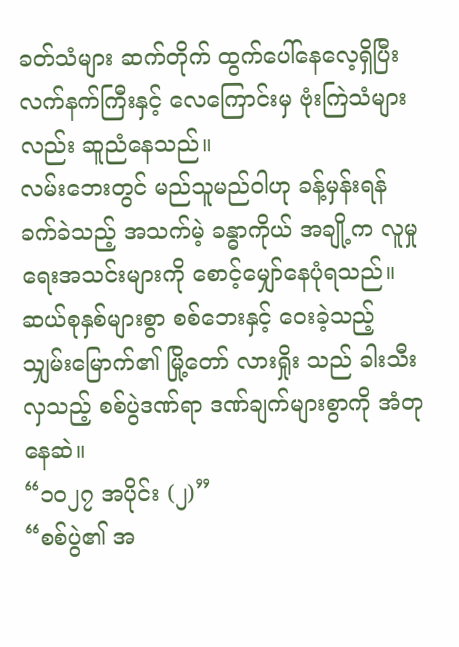ခတ်သံများ ဆက်တိုက် ထွက်ပေါ်နေလေ့ရှိပြီး လက်နက်ကြီးနှင့် လေကြောင်းမှ ဗုံးကြဲသံများလည်း ဆူညံနေသည်။
လမ်းဘေးတွင် မည်သူမည်ဝါဟု ခန့်မှန်းရန် ခက်ခဲသည့် အသက်မဲ့ ခန္ဓာကိုယ် အချို့က လူမှုရေးအသင်းများကို စောင့်မျှော်နေပုံရသည်။
ဆယ်စုနှစ်များစွာ စစ်ဘေးနှင့် ဝေးခဲ့သည့် သျှမ်းမြောက်၏ မြို့တော် လားရှိုး သည် ခါးသီးလှသည့် စစ်ပွဲဒဏ်ရာ ဒဏ်ချက်များစွာကို အံတုနေဆဲ။
“၁၀၂၇ အပိုင်း (၂)”
“စစ်ပွဲ၏ အ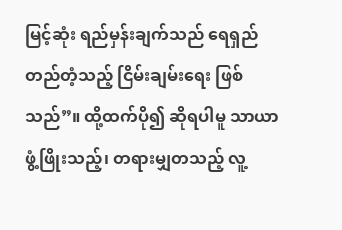မြင့်ဆုံး ရည်မှန်းချက်သည် ရေရှည်တည်တံ့သည့် ငြိမ်းချမ်းရေး ဖြစ်သည်”။ ထို့ထက်ပို၍ ဆိုရပါမူ သာယာဖွံ့ဖြိုးသည့်၊ တရားမျှတသည့် လူ့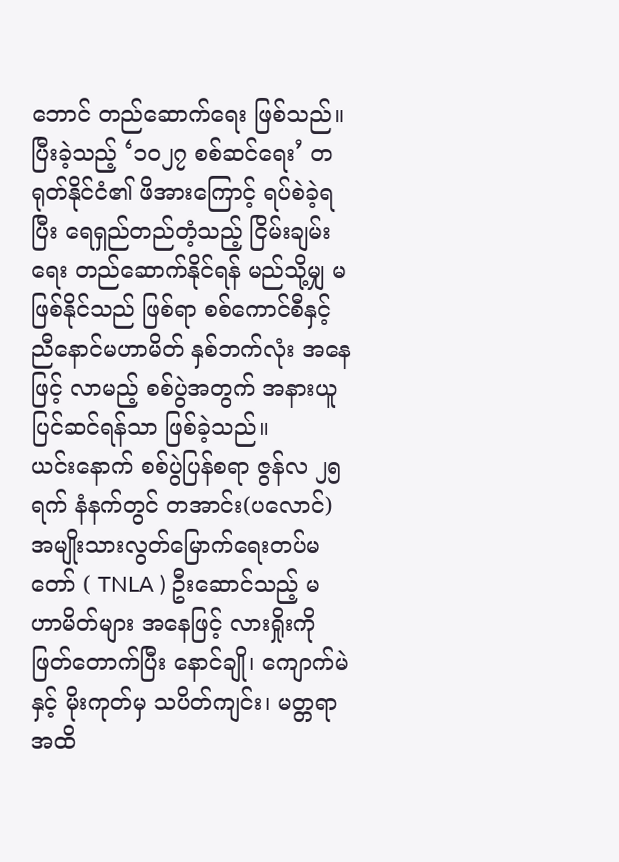ဘောင် တည်ဆောက်ရေး ဖြစ်သည်။
ပြီးခဲ့သည့် ‘၁၀၂၇ စစ်ဆင်ရေး’ တရုတ်နိုင်ငံ၏ ဖိအားကြောင့် ရပ်စဲခဲ့ရပြီး ရေရှည်တည်တံ့သည့် ငြိမ်းချမ်းရေး တည်ဆောက်နိုင်ရန် မည်သို့မျှ မဖြစ်နိုင်သည် ဖြစ်ရာ စစ်ကောင်စီနှင့် ညီနောင်မဟာမိတ် နှစ်ဘက်လုံး အနေဖြင့် လာမည့် စစ်ပွဲအတွက် အနားယူ ပြင်ဆင်ရန်သာ ဖြစ်ခဲ့သည်။
ယင်းနောက် စစ်ပွဲပြန်စရာ ဇွန်လ ၂၅ ရက် နံနက်တွင် တအာင်း(ပလောင်) အမျိုးသားလွတ်မြောက်ရေးတပ်မတော် ( TNLA ) ဦးဆောင်သည့် မဟာမိတ်များ အနေဖြင့် လားရှိုးကို ဖြတ်တောက်ပြီး နောင်ချို၊ ကျောက်မဲနှင့် မိုးကုတ်မှ သပိတ်ကျင်း၊ မတ္တရာအထိ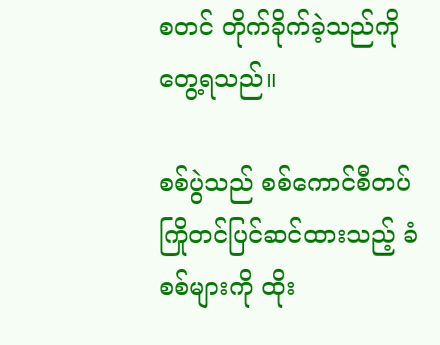စတင် တိုက်ခိုက်ခဲ့သည်ကို တွေ့ရသည်။

စစ်ပွဲသည် စစ်ကောင်စီတပ် ကြိုတင်ပြင်ဆင်ထားသည့် ခံစစ်များကို ထိုး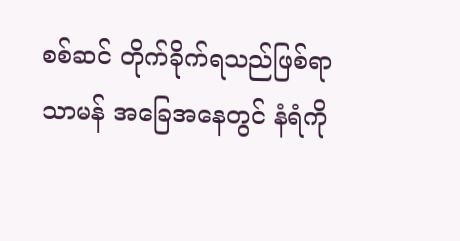စစ်ဆင် တိုက်ခိုက်ရသည်ဖြစ်ရာ သာမန် အခြေအနေတွင် နံရံကို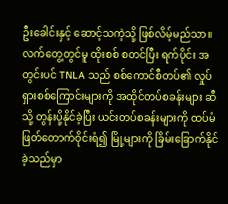ဦးခေါင်းနှင့် ဆောင့်သကဲ့သို့ ဖြစ်လိမ့်မည်သာ။
လက်တွေ့တွင်မူ ထိုးစစ် စတင်ပြီး ရက်ပိုင်း အတွင်းပင် TNLA သည် စစ်ကောင်စီတပ်၏ လှုပ်ရှားစစ်ကြောင်းများကို အထိုင်တပ်စခန်းများ ဆီသို့ တွန်းပို့နိုင်ခဲ့ပြီး ယင်းတပ်စခန်းများကို ထပ်မံ ဖြတ်တောက်ဝိုင်းရံ၍ မြို့များကို ခြိမ်းခြောက်နိုင်ခဲ့သည်မှာ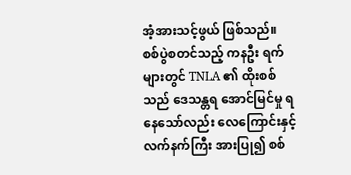အံ့အားသင့်ဖွယ် ဖြစ်သည်။
စစ်ပွဲစတင်သည့် ကနဦး ရက်များတွင် TNLA ၏ ထိုးစစ်သည် ဒေသန္တရ အောင်မြင်မှု ရနေသော်လည်း လေကြောင်းနှင့် လက်နက်ကြီး အားပြု၍ စစ်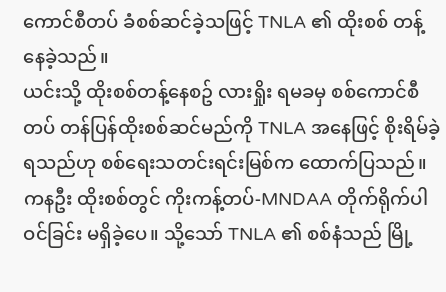ကောင်စီတပ် ခံစစ်ဆင်ခဲ့သဖြင့် TNLA ၏ ထိုးစစ် တန့်နေခဲ့သည်။
ယင်းသို့ ထိုးစစ်တန့်နေစဥ် လားရှိုး ရမခမှ စစ်ကောင်စီတပ် တန်ပြန်ထိုးစစ်ဆင်မည်ကို TNLA အနေဖြင့် စိုးရိမ်ခဲ့ရသည်ဟု စစ်ရေးသတင်းရင်းမြစ်က ထောက်ပြသည်။
ကနဦး ထိုးစစ်တွင် ကိုးကန့်တပ်-MNDAA တိုက်ရိုက်ပါဝင်ခြင်း မရှိခဲ့ပေ။ သို့သော် TNLA ၏ စစ်နံသည် မြို့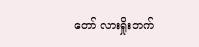တော် လားရှိုးဘက်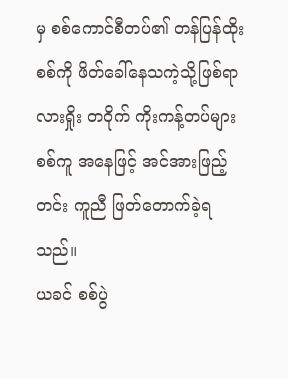မှ စစ်ကောင်စီတပ်၏ တန်ပြန်ထိုးစစ်ကို ဖိတ်ခေါ်နေသကဲ့သို့ဖြစ်ရာ လားရှိုး တဝိုက် ကိုးကန့်တပ်များ စစ်ကူ အနေဖြင့် အင်အားဖြည့်တင်း ကူညီ ဖြတ်တောက်ခဲ့ရသည်။
ယခင် စစ်ပွဲ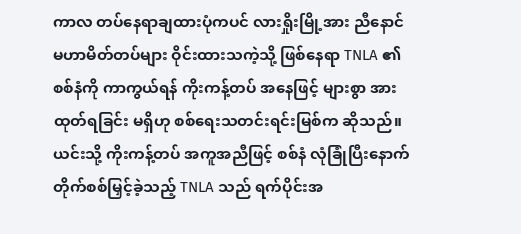ကာလ တပ်နေရာချထားပုံကပင် လားရှိုးမြို့အား ညီနောင်မဟာမိတ်တပ်များ ဝိုင်းထားသကဲ့သို့ ဖြစ်နေရာ TNLA ၏ စစ်နံကို ကာကွယ်ရန် ကိုးကန့်တပ် အနေဖြင့် များစွာ အားထုတ်ရခြင်း မရှိဟု စစ်ရေးသတင်းရင်းမြစ်က ဆိုသည်။
ယင်းသို့ ကိုးကန့်တပ် အကူအညီဖြင့် စစ်နံ လုံခြုံပြီးနောက် တိုက်စစ်မြှင့်ခဲ့သည့် TNLA သည် ရက်ပိုင်းအ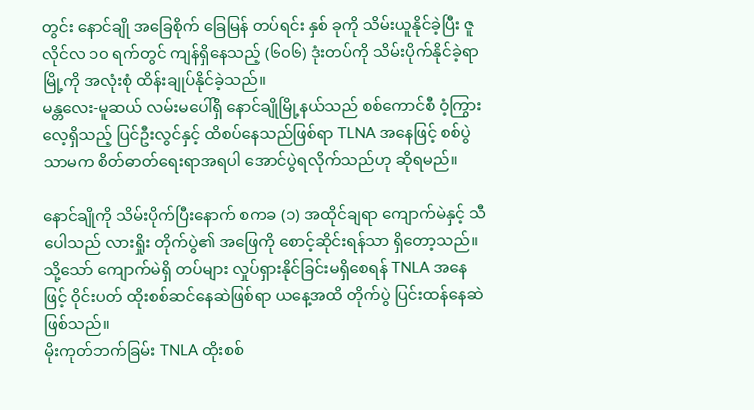တွင်း နောင်ချို အခြေစိုက် ခြေမြန် တပ်ရင်း နှစ် ခုကို သိမ်းယူနိုင်ခဲ့ပြီး ဇူလိုင်လ ၁၀ ရက်တွင် ကျန်ရှိနေသည့် (၆၀၆) ဒုံးတပ်ကို သိမ်းပိုက်နိုင်ခဲ့ရာ မြို့ကို အလုံးစုံ ထိန်းချုပ်နိုင်ခဲ့သည်။
မန္တလေး-မူဆယ် လမ်းမပေါ်ရှိ နောင်ချိုမြို့နယ်သည် စစ်ကောင်စီ ဝံ့ကြွားလေ့ရှိသည့် ပြင်ဦးလွင်နှင့် ထိစပ်နေသည်ဖြစ်ရာ TLNA အနေဖြင့် စစ်ပွဲသာမက စိတ်ဓာတ်ရေးရာအရပါ အောင်ပွဲရလိုက်သည်ဟု ဆိုရမည်။

နောင်ချိုကို သိမ်းပိုက်ပြီးနောက် စကခ (၁) အထိုင်ချရာ ကျောက်မဲနှင့် သီပေါသည် လားရှိုး တိုက်ပွဲ၏ အဖြေကို စောင့်ဆိုင်းရန်သာ ရှိတော့သည်။ သို့သော် ကျောက်မဲရှိ တပ်များ လှုပ်ရှားနိုင်ခြင်းမရှိစေရန် TNLA အနေဖြင့် ဝိုင်းပတ် ထိုးစစ်ဆင်နေဆဲဖြစ်ရာ ယနေ့အထိ တိုက်ပွဲ ပြင်းထန်နေဆဲ ဖြစ်သည်။
မိုးကုတ်ဘက်ခြမ်း TNLA ထိုးစစ်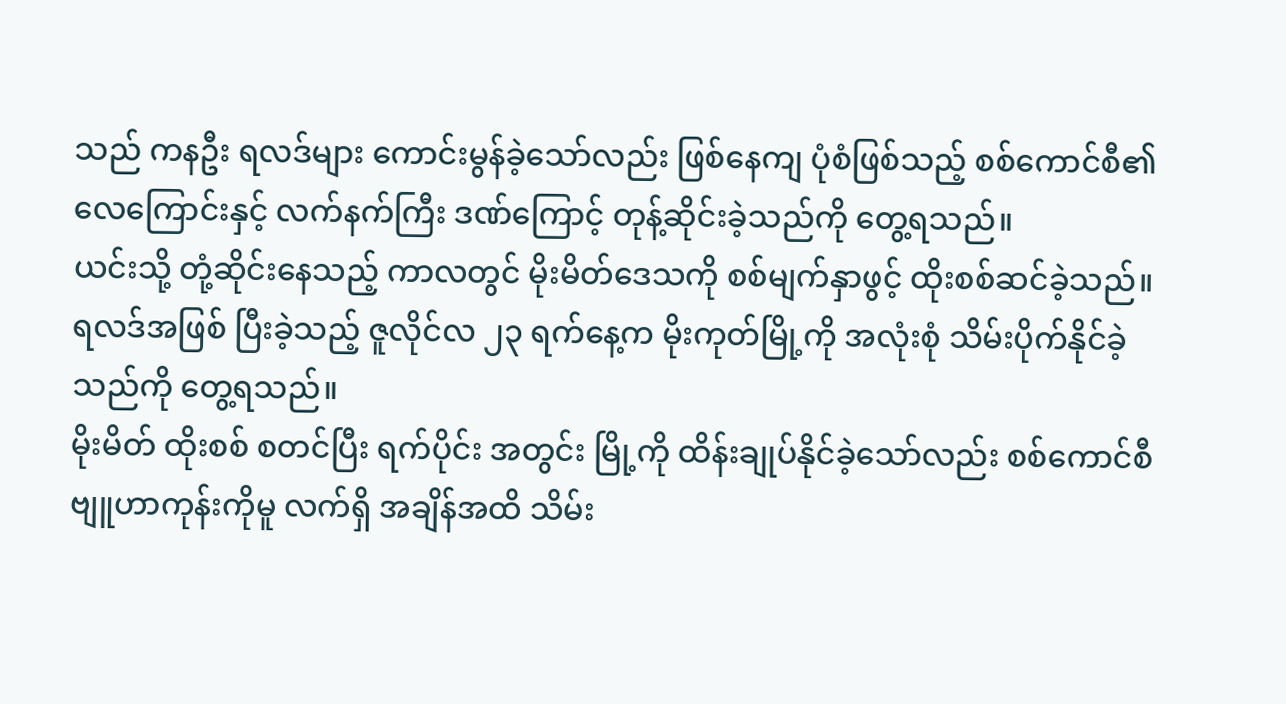သည် ကနဦး ရလဒ်များ ကောင်းမွန်ခဲ့သော်လည်း ဖြစ်နေကျ ပုံစံဖြစ်သည့် စစ်ကောင်စီ၏ လေကြောင်းနှင့် လက်နက်ကြီး ဒဏ်ကြောင့် တုန့်ဆိုင်းခဲ့သည်ကို တွေ့ရသည်။
ယင်းသို့ တုံ့ဆိုင်းနေသည့် ကာလတွင် မိုးမိတ်ဒေသကို စစ်မျက်နှာဖွင့် ထိုးစစ်ဆင်ခဲ့သည်။
ရလဒ်အဖြစ် ပြီးခဲ့သည့် ဇူလိုင်လ ၂၃ ရက်နေ့က မိုးကုတ်မြို့ကို အလုံးစုံ သိမ်းပိုက်နိုင်ခဲ့သည်ကို တွေ့ရသည်။
မိုးမိတ် ထိုးစစ် စတင်ပြီး ရက်ပိုင်း အတွင်း မြို့ကို ထိန်းချုပ်နိုင်ခဲ့သော်လည်း စစ်ကောင်စီ ဗျူဟာကုန်းကိုမူ လက်ရှိ အချိန်အထိ သိမ်း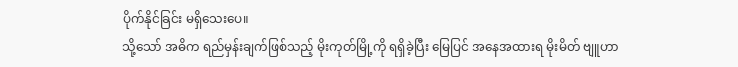ပိုက်နိုင်ခြင်း မရှိသေးပေ။
သို့သော် အဓိက ရည်မှန်းချက်ဖြစ်သည့် မိုးကုတ်မြို့ကို ရရှိခဲ့ပြီး မြေပြင် အနေအထားရ မိုးမိတ် ဗျူဟာ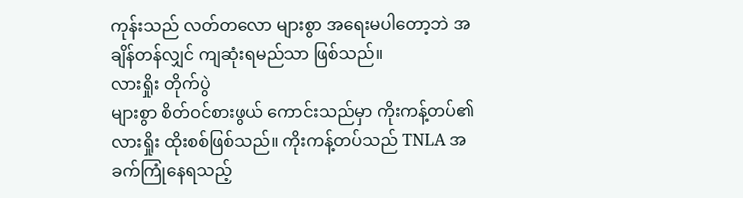ကုန်းသည် လတ်တလော များစွာ အရေးမပါတော့ဘဲ အချိန်တန်လျှင် ကျဆုံးရမည်သာ ဖြစ်သည်။
လားရှိုး တိုက်ပွဲ
များစွာ စိတ်ဝင်စားဖွယ် ကောင်းသည်မှာ ကိုးကန့်တပ်၏ လားရှိုး ထိုးစစ်ဖြစ်သည်။ ကိုးကန့်တပ်သည် TNLA အခက်ကြုံနေရသည့်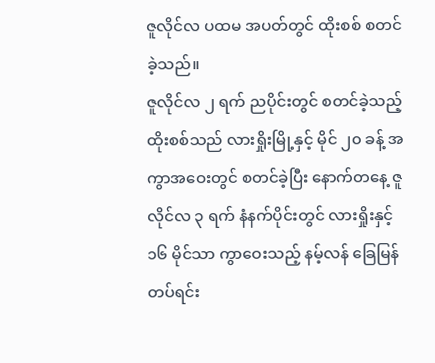ဇူလိုင်လ ပထမ အပတ်တွင် ထိုးစစ် စတင်ခဲ့သည်။
ဇူလိုင်လ ၂ ရက် ညပိုင်းတွင် စတင်ခဲ့သည့် ထိုးစစ်သည် လားရှိုးမြို့နှင့် မိုင် ၂၀ ခန့် အကွာအဝေးတွင် စတင်ခဲ့ပြီး နောက်တနေ့ ဇူလိုင်လ ၃ ရက် နံနက်ပိုင်းတွင် လားရှိုးနှင့် ၁၆ မိုင်သာ ကွာဝေးသည့် နမ့်လန် ခြေမြန်တပ်ရင်း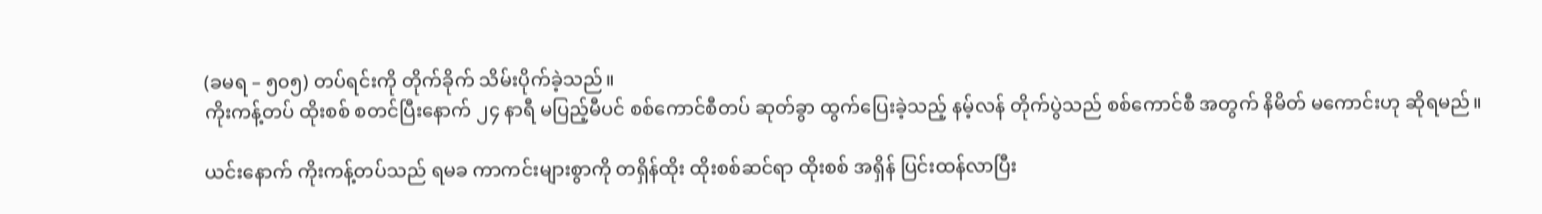(ခမရ – ၅၀၅) တပ်ရင်းကို တိုက်ခိုက် သိမ်းပိုက်ခဲ့သည်။
ကိုးကန့်တပ် ထိုးစစ် စတင်ပြီးနောက် ၂၄ နာရီ မပြည့်မီပင် စစ်ကောင်စီတပ် ဆုတ်ခွာ ထွက်ပြေးခဲ့သည့် နမ့်လန် တိုက်ပွဲသည် စစ်ကောင်စီ အတွက် နိမိတ် မကောင်းဟု ဆိုရမည်။

ယင်းနောက် ကိုးကန့်တပ်သည် ရမခ ကာကင်းများစွာကို တရှိန်ထိုး ထိုးစစ်ဆင်ရာ ထိုးစစ် အရှိန် ပြင်းထန်လာပြီး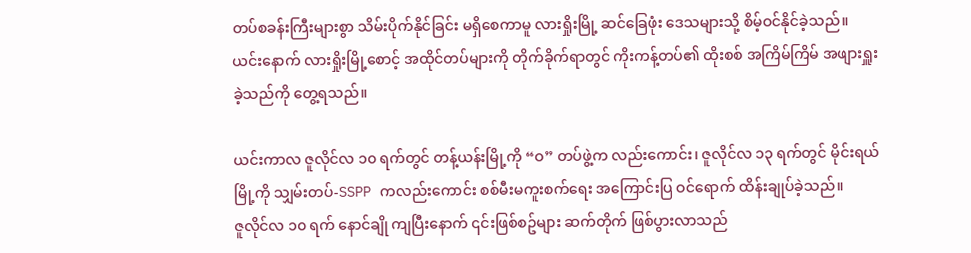တပ်စခန်းကြီးများစွာ သိမ်းပိုက်နိုင်ခြင်း မရှိစေကာမူ လားရှိုးမြို့ ဆင်ခြေဖုံး ဒေသများသို့ စိမ့်ဝင်နိုင်ခဲ့သည်။
ယင်းနောက် လားရှိုးမြို့စောင့် အထိုင်တပ်များကို တိုက်ခိုက်ရာတွင် ကိုးကန့်တပ်၏ ထိုးစစ် အကြိမ်ကြိမ် အဖျားရှူးခဲ့သည်ကို တွေ့ရသည်။

ယင်းကာလ ဇူလိုင်လ ၁၀ ရက်တွင် တန့်ယန်းမြို့ကို “ဝ” တပ်ဖွဲ့က လည်းကောင်း၊ ဇူလိုင်လ ၁၃ ရက်တွင် မိုင်းရယ်မြို့ကို သျှမ်းတပ်-SSPP ကလည်းကောင်း စစ်မီးမကူးစက်ရေး အကြောင်းပြ ဝင်ရောက် ထိန်းချုပ်ခဲ့သည်။
ဇူလိုင်လ ၁၀ ရက် နောင်ချို ကျပြီးနောက် ၎င်းဖြစ်စဥ်များ ဆက်တိုက် ဖြစ်ပွားလာသည်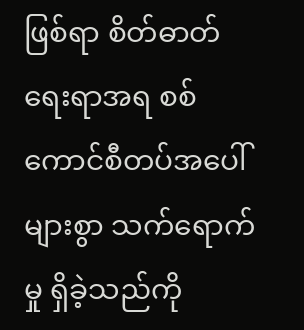ဖြစ်ရာ စိတ်ဓာတ်ရေးရာအရ စစ်ကောင်စီတပ်အပေါ် များစွာ သက်ရောက်မှု ရှိခဲ့သည်ကို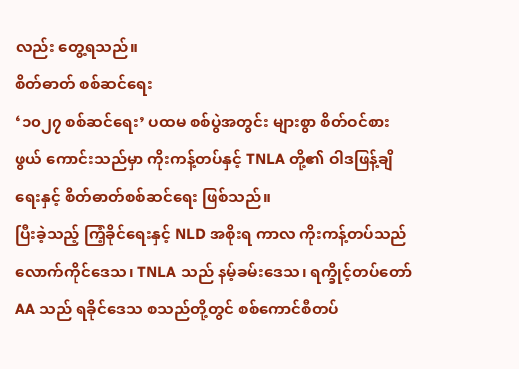လည်း တွေ့ရသည်။
စိတ်ဓာတ် စစ်ဆင်ရေး
‘၁၀၂၇ စစ်ဆင်ရေး’ ပထမ စစ်ပွဲအတွင်း များစွာ စိတ်ဝင်စားဖွယ် ကောင်းသည်မှာ ကိုးကန့်တပ်နှင့် TNLA တို့၏ ဝါဒဖြန့်ချိရေးနှင့် စိတ်ဓာတ်စစ်ဆင်ရေး ဖြစ်သည်။
ပြီးခဲ့သည့် ကြံ့ခိုင်ရေးနှင့် NLD အစိုးရ ကာလ ကိုးကန့်တပ်သည် လောက်ကိုင်ဒေသ၊ TNLA သည် နမ့်ခမ်းဒေသ၊ ရက္ခိုင့်တပ်တော် AA သည် ရခိုင်ဒေသ စသည်တို့တွင် စစ်ကောင်စီတပ်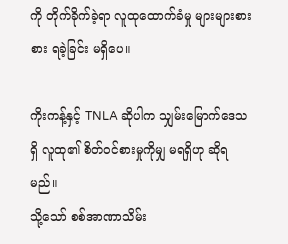ကို တိုက်ခိုက်ခဲ့ရာ လူထုထောက်ခံမှု များများစားစား ရခဲ့ခြင်း မရှိပေ။

ကိုးကန့်နှင့် TNLA ဆိုပါက သျှမ်းမြောက်ဒေသရှိ လူထု၏ စိတ်ဝင်စားမှုကိုမျှ မရရှိဟု ဆိုရမည်။
သို့သော် စစ်အာဏာသိမ်း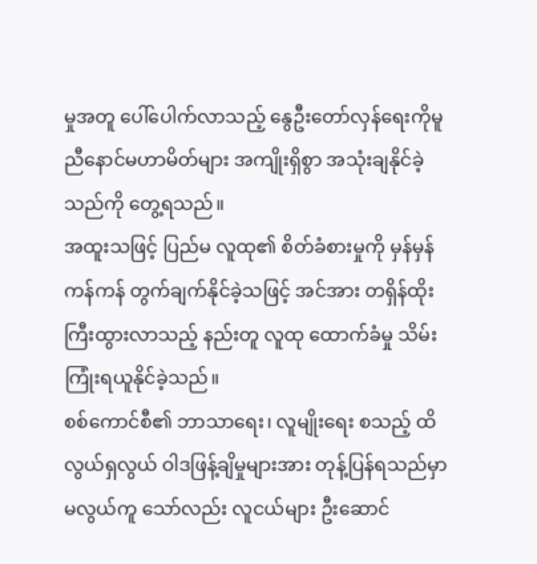မှုအတူ ပေါ်ပေါက်လာသည့် နွေဦးတော်လှန်ရေးကိုမူ ညီနောင်မဟာမိတ်များ အကျိုးရှိစွာ အသုံးချနိုင်ခဲ့သည်ကို တွေ့ရသည်။
အထူးသဖြင့် ပြည်မ လူထု၏ စိတ်ခံစားမှုကို မှန်မှန်ကန်ကန် တွက်ချက်နိုင်ခဲ့သဖြင့် အင်အား တရှိန်ထိုး ကြီးထွားလာသည့် နည်းတူ လူထု ထောက်ခံမှု သိမ်းကြုံးရယူနိုင်ခဲ့သည်။
စစ်ကောင်စီ၏ ဘာသာရေး၊ လူမျိုးရေး စသည့် ထိလွယ်ရှလွယ် ဝါဒဖြန့်ချိမှုများအား တုန့်ပြန်ရသည်မှာ မလွယ်ကူ သော်လည်း လူငယ်များ ဦးဆောင်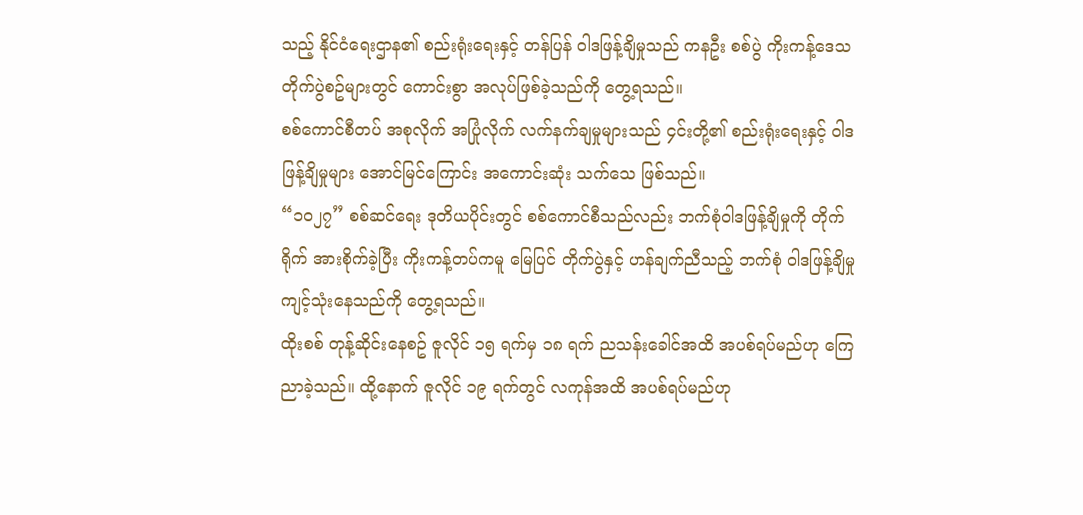သည့် နိုင်ငံရေးဌာန၏ စည်းရုံးရေးနှင့် တန်ပြန် ဝါဒဖြန့်ချိမှုသည် ကနဦး စစ်ပွဲ ကိုးကန့်ဒေသ တိုက်ပွဲစဥ်များတွင် ကောင်းစွာ အလုပ်ဖြစ်ခဲ့သည်ကို တွေ့ရသည်။
စစ်ကောင်စီတပ် အစုလိုက် အပြုံလိုက် လက်နက်ချမှုများသည် ၄င်းတို့၏ စည်းရုံးရေးနှင့် ဝါဒဖြန့်ချိမှုများ အောင်မြင်ကြောင်း အကောင်းဆုံး သက်သေ ဖြစ်သည်။
“၁၀၂၇” စစ်ဆင်ရေး ဒုတိယပိုင်းတွင် စစ်ကောင်စီသည်လည်း ဘက်စုံဝါဒဖြန့်ချိမှုကို တိုက်ရိုက် အားစိုက်ခဲ့ပြီး ကိုးကန့်တပ်ကမူ မြေပြင် တိုက်ပွဲနှင့် ဟန်ချက်ညီသည့် ဘက်စုံ ဝါဒဖြန့်ချိမှု ကျင့်သုံးနေသည်ကို တွေ့ရသည်။
ထိုးစစ် တုန့်ဆိုင်းနေစဥ် ဇူလိုင် ၁၅ ရက်မှ ၁၈ ရက် ညသန်းခေါင်အထိ အပစ်ရပ်မည်ဟု ကြေညာခဲ့သည်။ ထို့နောက် ဇူလိုင် ၁၉ ရက်တွင် လကုန်အထိ အပစ်ရပ်မည်ဟု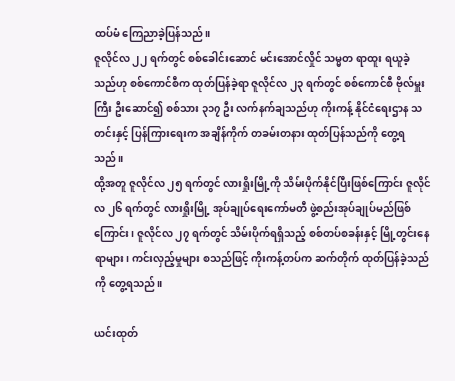ထပ်မံ ကြေညာခဲ့ပြန်သည်။
ဇူလိုင်လ ၂၂ ရက်တွင် စစ်ခေါင်းဆောင် မင်းအောင်လှိုင် သမ္မတ ရာထူး ရယူခဲ့သည်ဟု စစ်ကောင်စီက ထုတ်ပြန်ခဲ့ရာ ဇူလိုင်လ ၂၃ ရက်တွင် စစ်ကောင်စီ ဗိုလ်မှူးကြီး ဦးဆောင်၍ စစ်သား ၃၁၇ ဦး လက်နက်ချသည်ဟု ကိုးကန့် နိုင်ငံရေးဌာန သတင်းနှင့် ပြန်ကြားရေးက အချိန်ကိုက် တခမ်းတနား ထုတ်ပြန်သည်ကို တွေ့ရသည်။
ထို့အတူ ဇူလိုင်လ ၂၅ ရက်တွင် လားရှိုးမြို့ကို သိမ်းပိုက်နိုင်ပြီးဖြစ်ကြောင်း ဇူလိုင်လ ၂၆ ရက်တွင် လားရှိုးမြို့ အုပ်ချုပ်ရေးကော်မတီ ဖွဲ့စည်းအုပ်ချုပ်မည်ဖြစ်ကြောင်း၊ ဇူလိုင်လ ၂၇ ရက်တွင် သိမ်းပိုက်ရရှိသည့် စစ်တပ်စခန်းနှင့် မြို့တွင်းနေရာများ၊ ကင်းလှည့်မှုများ စသည်ဖြင့် ကိုးကန့်တပ်က ဆက်တိုက် ထုတ်ပြန်ခဲ့သည်ကို တွေ့ရသည်။

ယင်းထုတ်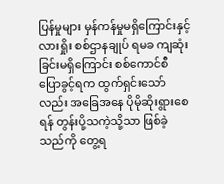ပြန်မှုများ မှန်ကန်မှုမရှိကြောင်းနှင့် လားရှိုး စစ်ဌာနချုပ် ရမခ ကျဆုံးခြင်းမရှိကြောင်း စစ်ကောင်စီ ပြောခွင့်ရက ထွက်ရှင်းသော်လည်း အခြေအနေ ပိုမိုဆိုးရွားစေရန် တွန်းပို့သကဲ့သို့သာ ဖြစ်ခဲ့သည်ကို တွေ့ရ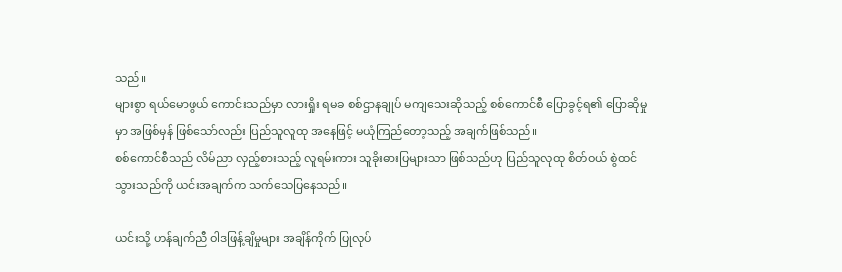သည်။
များစွာ ရယ်မောဖွယ် ကောင်းသည်မှာ လားရှိုး ရမခ စစ်ဌာနချုပ် မကျသေးဆိုသည့် စစ်ကောင်စီ ပြောခွင့်ရ၏ ပြောဆိုမှုမှာ အဖြစ်မှန် ဖြစ်သော်လည်း ပြည်သူလူထု အနေဖြင့် မယုံကြည်တော့သည့် အချက်ဖြစ်သည်။
စစ်ကောင်စီသည် လိမ်ညာ လှည့်စားသည့် လူရမ်းကား သူခိုးဓားပြများသာ ဖြစ်သည်ဟု ပြည်သူလုထု စိတ်ဝယ် စွဲထင်သွားသည်ကို ယင်းအချက်က သက်သေပြနေသည်။

ယင်းသို့ ဟန်ချက်ညီ ဝါဒဖြန့်ချိမှုများ အချိန်ကိုက် ပြုလုပ်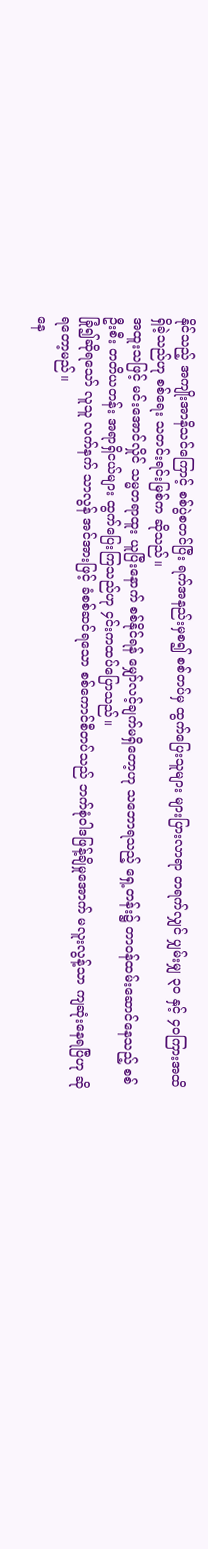နိုင်သည့် အကျိုးအာနိသင်ကြောင့် စစ်ပွဲစတင်ပြီး ရက်အနည်းမှစ၍ စစ်တပ်မှ ထွက်ပြေးသူများ များပြားလာရာ တရက်လျှင် ပျှမ်းမျှ ၃၀ နှင့် ၄၀ကြားအထိ ရှိခဲ့သည်ဟု စစ်ရေး သတင်းရင်းမြစ်က ဆိုသည်။
အထူးသဖြင့် မင်းအောင်လှိုင် သမ္မတရာထူး ယူပြီးနောက် စစ်နိုင်ရန် မျှော်လင့်ချက်မရှိတော့ဟု သဘောရသည့် ရှေ့တန်း၌ တာဝန်ထမ်းဆောင်နေသည့် စစ်ဦးစီး တတိယတန်း အရာရှိငယ်များ ထွက်ပြေးကြသည်ဟု ၄င်းကထပ်ပြောသည်။
ခြုံ၍ဆိုရသော် လူသူ လက်နက် သာလွန် အင်အားဖြင့် ခံစစ်ဆင်ရသော စစ်ကောင်စီတပ်သည် ဘက်စုံဝါဒဖြန့်ချိမှုအောက် မလူးလွန့်သာ ကျဆုံးနေရပြီဟု ဆိုရတော့မည်။
နေ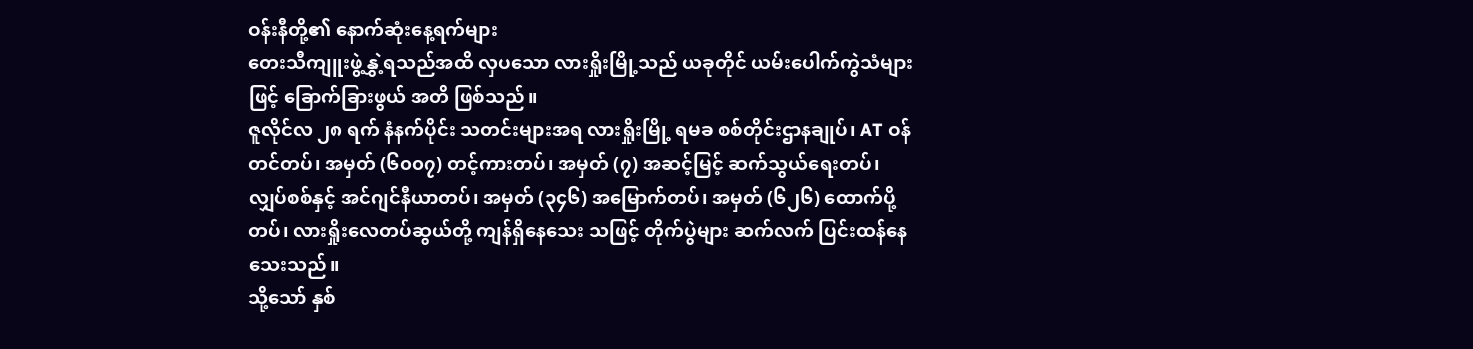ဝန်းနီတို့၏ နောက်ဆုံးနေ့ရက်များ
တေးသီကျူးဖွဲ့နွှဲ့ရသည်အထိ လှပသော လားရှိုးမြို့သည် ယခုတိုင် ယမ်းပေါက်ကွဲသံများဖြင့် ခြောက်ခြားဖွယ် အတိ ဖြစ်သည်။
ဇူလိုင်လ ၂၈ ရက် နံနက်ပိုင်း သတင်းများအရ လားရှိုးမြို့ ရမခ စစ်တိုင်းဌာနချုပ်၊ AT ဝန်တင်တပ်၊ အမှတ် (၆၀၀၇) တင့်ကားတပ်၊ အမှတ် (၇) အဆင့်မြင့် ဆက်သွယ်ရေးတပ်၊ လျှပ်စစ်နှင့် အင်ဂျင်နီယာတပ်၊ အမှတ် (၃၄၆) အမြောက်တပ်၊ အမှတ် (၆၂၆) ထောက်ပို့တပ်၊ လားရှိုးလေတပ်ဆွယ်တို့ ကျန်ရှိနေသေး သဖြင့် တိုက်ပွဲများ ဆက်လက် ပြင်းထန်နေသေးသည်။
သို့သော် နှစ်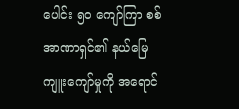ပေါင်း ၅၀ ကျော်ကြာ စစ်အာဏာရှင်၏ နယ်မြေ ကျူးကျော်မှုကို အရောင်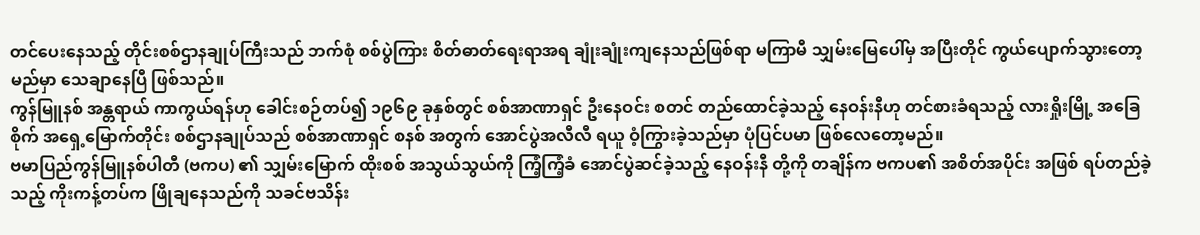တင်ပေးနေသည့် တိုင်းစစ်ဌာနချုပ်ကြီးသည် ဘက်စုံ စစ်ပွဲကြား စိတ်ဓာတ်ရေးရာအရ ချုံးချုံးကျနေသည်ဖြစ်ရာ မကြာမီ သျှမ်းမြေပေါ်မှ အပြီးတိုင် ကွယ်ပျောက်သွားတော့မည်မှာ သေချာနေပြီ ဖြစ်သည်။
ကွန်မြူနစ် အန္တရာယ် ကာကွယ်ရန်ဟု ခေါင်းစဉ်တပ်၍ ၁၉၆၉ ခုနှစ်တွင် စစ်အာဏာရှင် ဦးနေဝင်း စတင် တည်ထောင်ခဲ့သည့် နေဝန်းနီဟု တင်စားခံရသည့် လားရှိုးမြို့ အခြေစိုက် အရှေ့မြောက်တိုင်း စစ်ဌာနချုပ်သည် စစ်အာဏာရှင် စနစ် အတွက် အောင်ပွဲအလီလီ ရယူ ဝံ့ကြွားခဲ့သည်မှာ ပုံပြင်ပမာ ဖြစ်လေတော့မည်။
ဗမာပြည်ကွန်မြူနစ်ပါတီ (ဗကပ) ၏ သျှမ်းမြောက် ထိုးစစ် အသွယ်သွယ်ကို ကြံ့ကြံ့ခံ အောင်ပွဲဆင်ခဲ့သည့် နေဝန်းနီ တို့ကို တချိန်က ဗကပ၏ အစိတ်အပိုင်း အဖြစ် ရပ်တည်ခဲ့သည့် ကိုးကန့်တပ်က ဖြိုချနေသည်ကို သခင်ဗသိန်း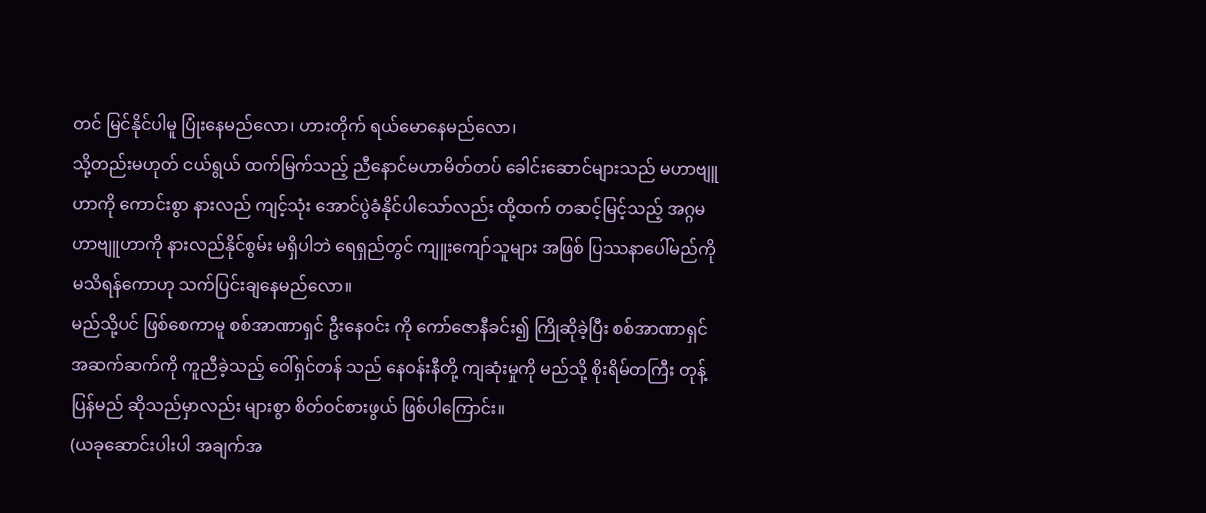တင် မြင်နိုင်ပါမူ ပြုံးနေမည်လော၊ ဟားတိုက် ရယ်မောနေမည်လော၊
သို့တည်းမဟုတ် ငယ်ရွယ် ထက်မြက်သည့် ညီနောင်မဟာမိတ်တပ် ခေါင်းဆောင်များသည် မဟာဗျူဟာကို ကောင်းစွာ နားလည် ကျင့်သုံး အောင်ပွဲခံနိုင်ပါသော်လည်း ထို့ထက် တဆင့်မြင့်သည့် အဂ္ဂမဟာဗျူဟာကို နားလည်နိုင်စွမ်း မရှိပါဘဲ ရေရှည်တွင် ကျူးကျော်သူများ အဖြစ် ပြဿနာပေါ်မည်ကို မသိရန်ကောဟု သက်ပြင်းချနေမည်လော။
မည်သို့ပင် ဖြစ်စေကာမူ စစ်အာဏာရှင် ဦးနေဝင်း ကို ကော်ဇောနီခင်း၍ ကြိုဆိုခဲ့ပြီး စစ်အာဏာရှင် အဆက်ဆက်ကို ကူညီခဲ့သည့် ဝေါ်ရှင်တန် သည် နေဝန်းနီတို့ ကျဆုံးမှုကို မည်သို့ စိုးရိမ်တကြီး တုန့်ပြန်မည် ဆိုသည်မှာလည်း များစွာ စိတ်ဝင်စားဖွယ် ဖြစ်ပါကြောင်း။
(ယခုဆောင်းပါးပါ အချက်အ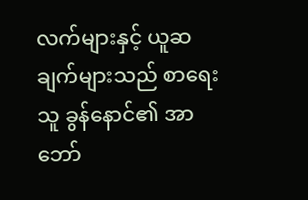လက်များနှင့် ယူဆချက်များသည် စာရေးသူ ခွန်နောင်၏ အာဘော်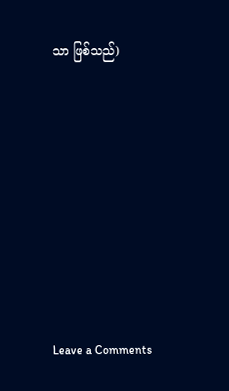သာ ဖြစ်သည်)












Leave a Comments